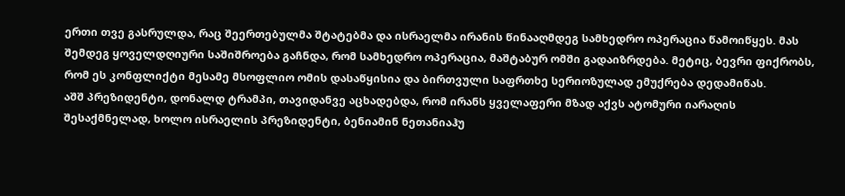ერთი თვე გასრულდა, რაც შეერთებულმა შტატებმა და ისრაელმა ირანის წინააღმდეგ სამხედრო ოპერაცია წამოიწყეს. მას შემდეგ ყოველდღიური საშიშროება გაჩნდა, რომ სამხედრო ოპერაცია, მაშტაბურ ომში გადაიზრდება. მეტიც, ბევრი ფიქრობს, რომ ეს კონფლიქტი მესამე მსოფლიო ომის დასაწყისია და ბირთვული საფრთხე სერიოზულად ემუქრება დედამიწას.
აშშ პრეზიდენტი, დონალდ ტრამპი, თავიდანვე აცხადებდა, რომ ირანს ყველაფერი მზად აქვს ატომური იარაღის შესაქმნელად, ხოლო ისრაელის პრეზიდენტი, ბენიამინ ნეთანიაჰუ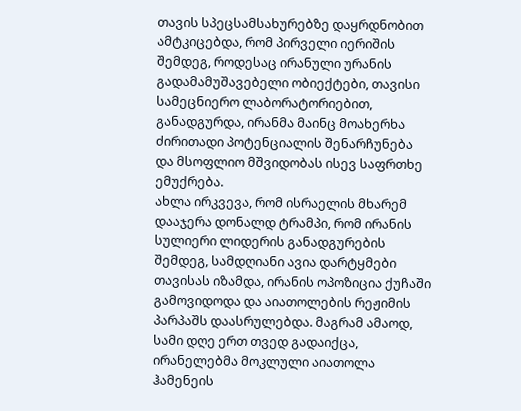თავის სპეცსამსახურებზე დაყრდნობით ამტკიცებდა, რომ პირველი იერიშის შემდეგ, როდესაც ირანული ურანის გადამამუშავებელი ობიექტები, თავისი სამეცნიერო ლაბორატორიებით, განადგურდა, ირანმა მაინც მოახერხა ძირითადი პოტენციალის შენარჩუნება და მსოფლიო მშვიდობას ისევ საფრთხე ემუქრება.
ახლა ირკვევა, რომ ისრაელის მხარემ დააჯერა დონალდ ტრამპი, რომ ირანის სულიერი ლიდერის განადგურების შემდეგ, სამდღიანი ავია დარტყმები თავისას იზამდა, ირანის ოპოზიცია ქუჩაში გამოვიდოდა და აიათოლების რეჟიმის პარპაშს დაასრულებდა. მაგრამ ამაოდ, სამი დღე ერთ თვედ გადაიქცა, ირანელებმა მოკლული აიათოლა ჰამენეის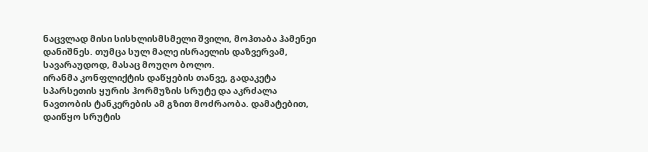ნაცვლად მისი სისხლისმსმელი შვილი, მოჰთაბა ჰამენეი დანიშნეს. თუმცა სულ მალე ისრაელის დაზვერვამ, სავარაუდოდ, მასაც მოუღო ბოლო.
ირანმა კონფლიქტის დაწყების თანვე, გადაკეტა სპარსეთის ყურის ჰორმუზის სრუტე და აკრძალა ნავთობის ტანკერების ამ გზით მოძრაობა. დამატებით, დაიწყო სრუტის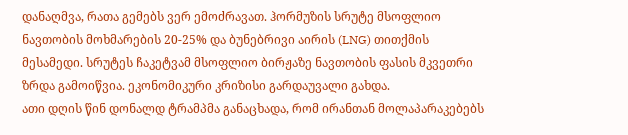დანაღმვა, რათა გემებს ვერ ემოძრავათ. ჰორმუზის სრუტე მსოფლიო ნავთობის მოხმარების 20-25% და ბუნებრივი აირის (LNG) თითქმის მესამედი. სრუტეს ჩაკეტვამ მსოფლიო ბირჟაზე ნავთობის ფასის მკვეთრი ზრდა გამოიწვია. ეკონომიკური კრიზისი გარდაუვალი გახდა.
ათი დღის წინ დონალდ ტრამპმა განაცხადა, რომ ირანთან მოლაპარაკებებს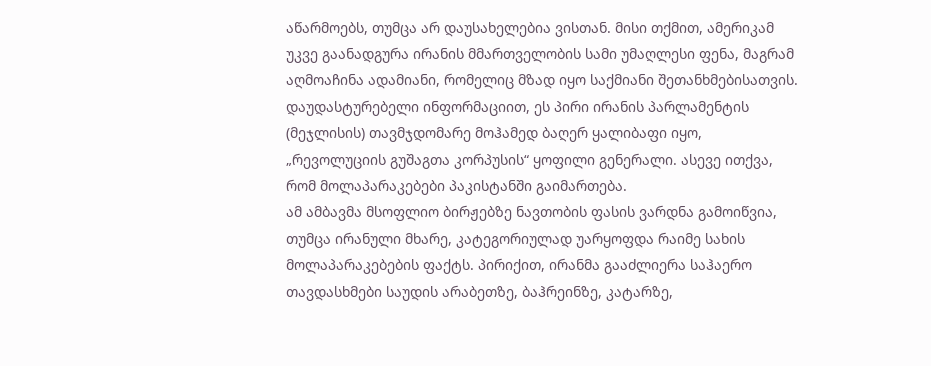აწარმოებს, თუმცა არ დაუსახელებია ვისთან. მისი თქმით, ამერიკამ უკვე გაანადგურა ირანის მმართველობის სამი უმაღლესი ფენა, მაგრამ აღმოაჩინა ადამიანი, რომელიც მზად იყო საქმიანი შეთანხმებისათვის. დაუდასტურებელი ინფორმაციით, ეს პირი ირანის პარლამენტის (მეჯლისის) თავმჯდომარე მოჰამედ ბაღერ ყალიბაფი იყო, „რევოლუციის გუშაგთა კორპუსის“ ყოფილი გენერალი. ასევე ითქვა, რომ მოლაპარაკებები პაკისტანში გაიმართება.
ამ ამბავმა მსოფლიო ბირჟებზე ნავთობის ფასის ვარდნა გამოიწვია, თუმცა ირანული მხარე, კატეგორიულად უარყოფდა რაიმე სახის მოლაპარაკებების ფაქტს. პირიქით, ირანმა გააძლიერა საჰაერო თავდასხმები საუდის არაბეთზე, ბაჰრეინზე, კატარზე,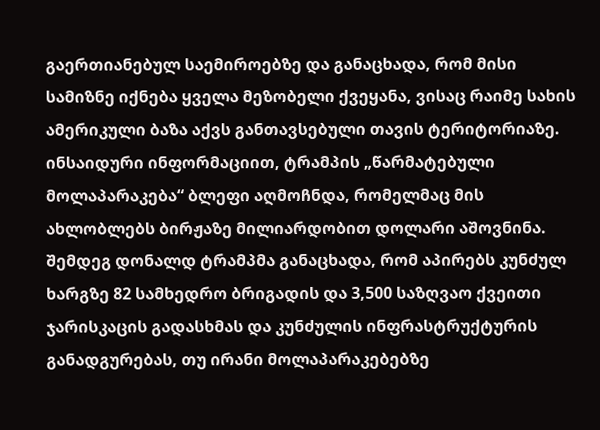გაერთიანებულ საემიროებზე და განაცხადა, რომ მისი სამიზნე იქნება ყველა მეზობელი ქვეყანა, ვისაც რაიმე სახის ამერიკული ბაზა აქვს განთავსებული თავის ტერიტორიაზე. ინსაიდური ინფორმაციით, ტრამპის „წარმატებული მოლაპარაკება“ ბლეფი აღმოჩნდა, რომელმაც მის ახლობლებს ბირჟაზე მილიარდობით დოლარი აშოვნინა.
შემდეგ დონალდ ტრამპმა განაცხადა, რომ აპირებს კუნძულ ხარგზე 82 სამხედრო ბრიგადის და 3,500 საზღვაო ქვეითი ჯარისკაცის გადასხმას და კუნძულის ინფრასტრუქტურის განადგურებას, თუ ირანი მოლაპარაკებებზე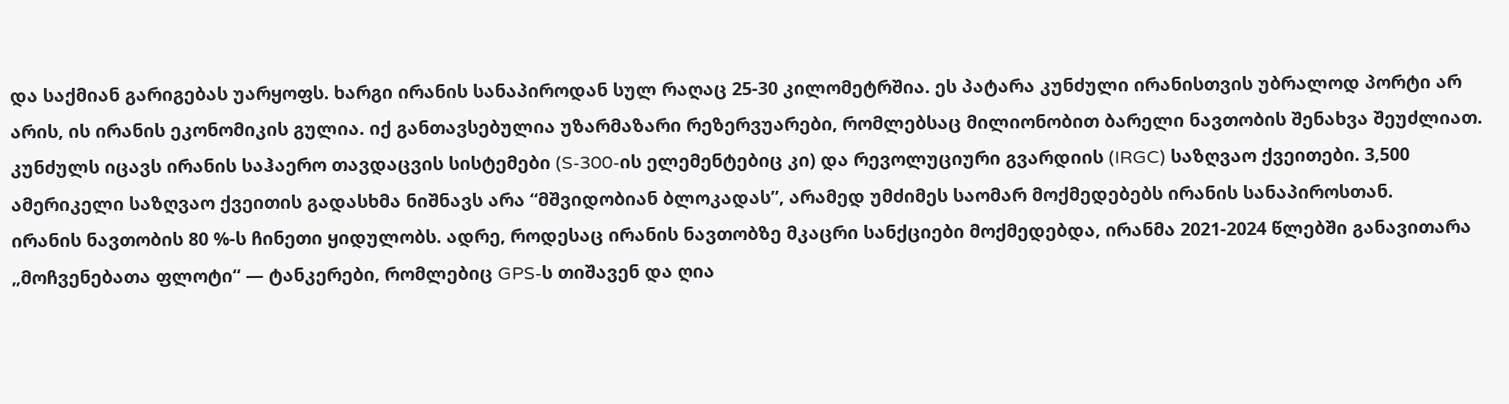და საქმიან გარიგებას უარყოფს. ხარგი ირანის სანაპიროდან სულ რაღაც 25-30 კილომეტრშია. ეს პატარა კუნძული ირანისთვის უბრალოდ პორტი არ არის, ის ირანის ეკონომიკის გულია. იქ განთავსებულია უზარმაზარი რეზერვუარები, რომლებსაც მილიონობით ბარელი ნავთობის შენახვა შეუძლიათ. კუნძულს იცავს ირანის საჰაერო თავდაცვის სისტემები (S-300-ის ელემენტებიც კი) და რევოლუციური გვარდიის (IRGC) საზღვაო ქვეითები. 3,500 ამერიკელი საზღვაო ქვეითის გადასხმა ნიშნავს არა “მშვიდობიან ბლოკადას”, არამედ უმძიმეს საომარ მოქმედებებს ირანის სანაპიროსთან.
ირანის ნავთობის 80 %-ს ჩინეთი ყიდულობს. ადრე, როდესაც ირანის ნავთობზე მკაცრი სანქციები მოქმედებდა, ირანმა 2021-2024 წლებში განავითარა „მოჩვენებათა ფლოტი“ — ტანკერები, რომლებიც GPS-ს თიშავენ და ღია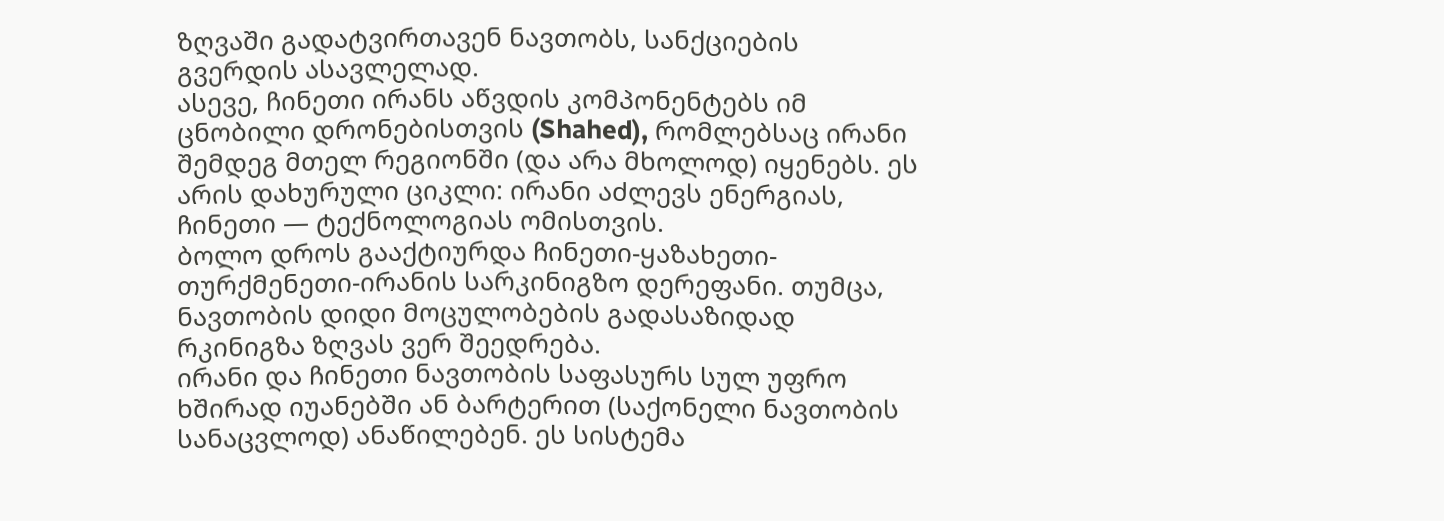ზღვაში გადატვირთავენ ნავთობს, სანქციების გვერდის ასავლელად.
ასევე, ჩინეთი ირანს აწვდის კომპონენტებს იმ ცნობილი დრონებისთვის (Shahed), რომლებსაც ირანი შემდეგ მთელ რეგიონში (და არა მხოლოდ) იყენებს. ეს არის დახურული ციკლი: ირანი აძლევს ენერგიას, ჩინეთი — ტექნოლოგიას ომისთვის.
ბოლო დროს გააქტიურდა ჩინეთი-ყაზახეთი-თურქმენეთი-ირანის სარკინიგზო დერეფანი. თუმცა, ნავთობის დიდი მოცულობების გადასაზიდად რკინიგზა ზღვას ვერ შეედრება.
ირანი და ჩინეთი ნავთობის საფასურს სულ უფრო ხშირად იუანებში ან ბარტერით (საქონელი ნავთობის სანაცვლოდ) ანაწილებენ. ეს სისტემა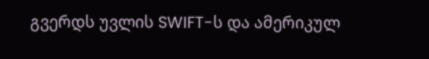გვერდს უვლის SWIFT-ს და ამერიკულ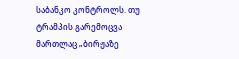საბანკო კონტროლს. თუ ტრამპის გარემოცვა მართლაც „ბირჟაზე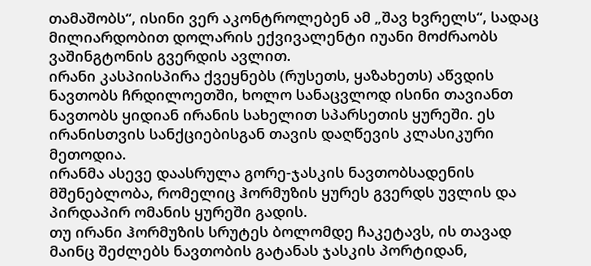თამაშობს“, ისინი ვერ აკონტროლებენ ამ „შავ ხვრელს“, სადაც მილიარდობით დოლარის ექვივალენტი იუანი მოძრაობს ვაშინგტონის გვერდის ავლით.
ირანი კასპიისპირა ქვეყნებს (რუსეთს, ყაზახეთს) აწვდის ნავთობს ჩრდილოეთში, ხოლო სანაცვლოდ ისინი თავიანთ ნავთობს ყიდიან ირანის სახელით სპარსეთის ყურეში. ეს ირანისთვის სანქციებისგან თავის დაღწევის კლასიკური მეთოდია.
ირანმა ასევე დაასრულა გორე-ჯასკის ნავთობსადენის მშენებლობა, რომელიც ჰორმუზის ყურეს გვერდს უვლის და პირდაპირ ომანის ყურეში გადის.
თუ ირანი ჰორმუზის სრუტეს ბოლომდე ჩაკეტავს, ის თავად მაინც შეძლებს ნავთობის გატანას ჯასკის პორტიდან,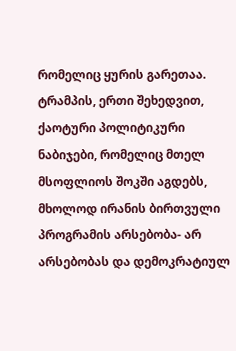რომელიც ყურის გარეთაა.
ტრამპის, ერთი შეხედვით, ქაოტური პოლიტიკური ნაბიჯები, რომელიც მთელ მსოფლიოს შოკში აგდებს, მხოლოდ ირანის ბირთვული პროგრამის არსებობა- არ არსებობას და დემოკრატიულ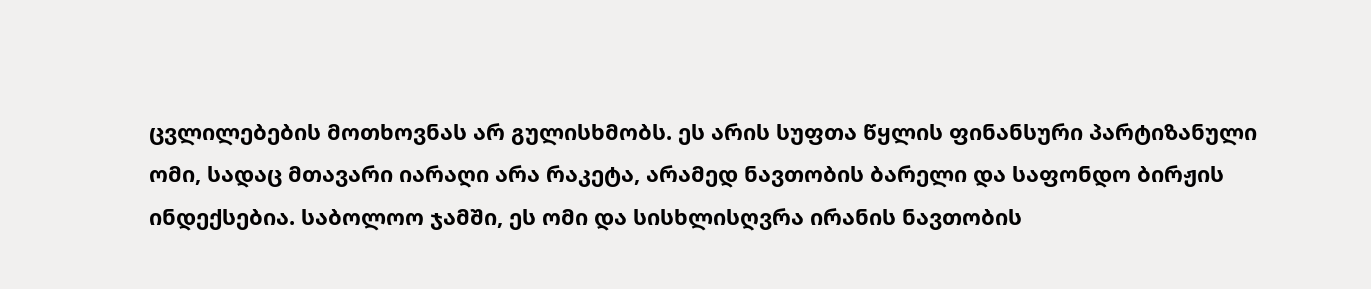ცვლილებების მოთხოვნას არ გულისხმობს. ეს არის სუფთა წყლის ფინანსური პარტიზანული ომი, სადაც მთავარი იარაღი არა რაკეტა, არამედ ნავთობის ბარელი და საფონდო ბირჟის ინდექსებია. საბოლოო ჯამში, ეს ომი და სისხლისღვრა ირანის ნავთობის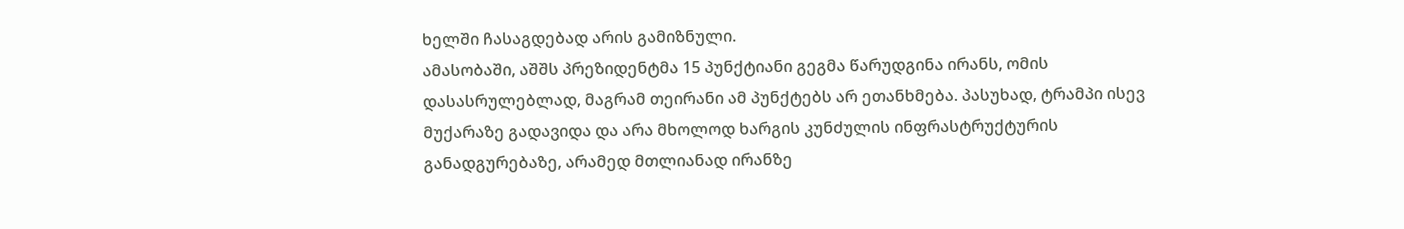ხელში ჩასაგდებად არის გამიზნული.
ამასობაში, აშშს პრეზიდენტმა 15 პუნქტიანი გეგმა წარუდგინა ირანს, ომის დასასრულებლად, მაგრამ თეირანი ამ პუნქტებს არ ეთანხმება. პასუხად, ტრამპი ისევ მუქარაზე გადავიდა და არა მხოლოდ ხარგის კუნძულის ინფრასტრუქტურის განადგურებაზე, არამედ მთლიანად ირანზე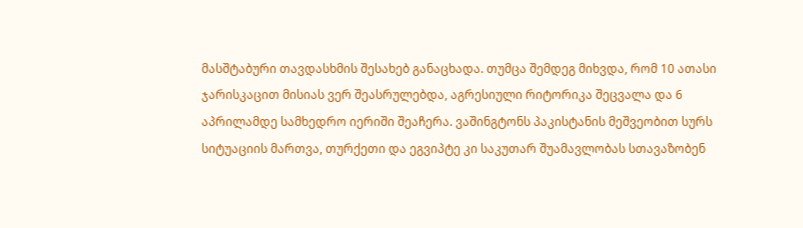მასშტაბური თავდასხმის შესახებ განაცხადა. თუმცა შემდეგ მიხვდა, რომ 10 ათასი ჯარისკაცით მისიას ვერ შეასრულებდა, აგრესიული რიტორიკა შეცვალა და 6 აპრილამდე სამხედრო იერიში შეაჩერა. ვაშინგტონს პაკისტანის მეშვეობით სურს სიტუაციის მართვა, თურქეთი და ეგვიპტე კი საკუთარ შუამავლობას სთავაზობენ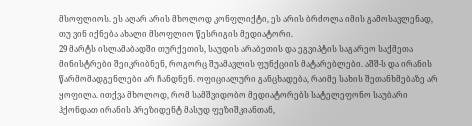მსოფლიოს. ეს აღარ არის მხოლოდ კონფლიქტი, ეს არის ბრძოლა იმის გამოსავლენად, თუ ვინ იქნება ახალი მსოფლიო წესრიგის მედიატორი.
29 მარტს ისლამაბადში თურქეთის, საუდის არაბეთის და ეგვიპტის საგარეო საქმეთა მინისტრები შეიკრიბნენ, როგორც შუამავლის ფუნქციის მატარებლები. აშშ-ს და ირანის წარმომადგენლები არ ჩანდნენ. ოფიციალური განცხადება, რაიმე სახის შეთანხმებაზე არ ყოფილა. ითქვა მხოლოდ, რომ სამშვიდობო მედიატორებს სატელეფონო საუბარი ჰქონდათ ირანის პრეზიდენტ მასუდ ფეზიშკიანთან,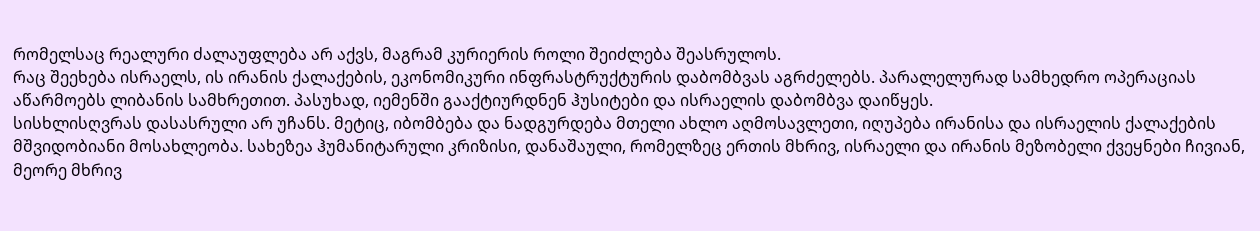რომელსაც რეალური ძალაუფლება არ აქვს, მაგრამ კურიერის როლი შეიძლება შეასრულოს.
რაც შეეხება ისრაელს, ის ირანის ქალაქების, ეკონომიკური ინფრასტრუქტურის დაბომბვას აგრძელებს. პარალელურად სამხედრო ოპერაციას აწარმოებს ლიბანის სამხრეთით. პასუხად, იემენში გააქტიურდნენ ჰუსიტები და ისრაელის დაბომბვა დაიწყეს.
სისხლისღვრას დასასრული არ უჩანს. მეტიც, იბომბება და ნადგურდება მთელი ახლო აღმოსავლეთი, იღუპება ირანისა და ისრაელის ქალაქების მშვიდობიანი მოსახლეობა. სახეზეა ჰუმანიტარული კრიზისი, დანაშაული, რომელზეც ერთის მხრივ, ისრაელი და ირანის მეზობელი ქვეყნები ჩივიან, მეორე მხრივ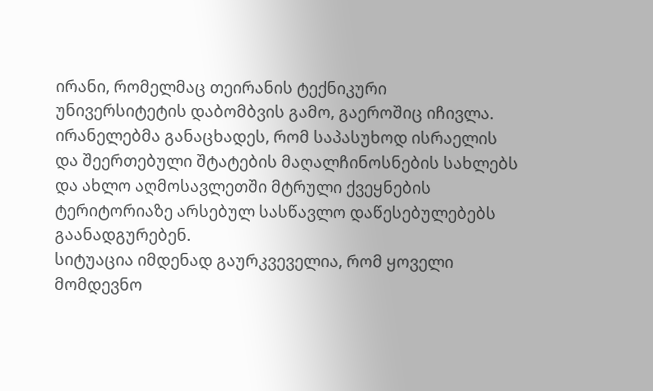ირანი, რომელმაც თეირანის ტექნიკური უნივერსიტეტის დაბომბვის გამო, გაეროშიც იჩივლა. ირანელებმა განაცხადეს, რომ საპასუხოდ ისრაელის და შეერთებული შტატების მაღალჩინოსნების სახლებს და ახლო აღმოსავლეთში მტრული ქვეყნების ტერიტორიაზე არსებულ სასწავლო დაწესებულებებს გაანადგურებენ.
სიტუაცია იმდენად გაურკვეველია, რომ ყოველი მომდევნო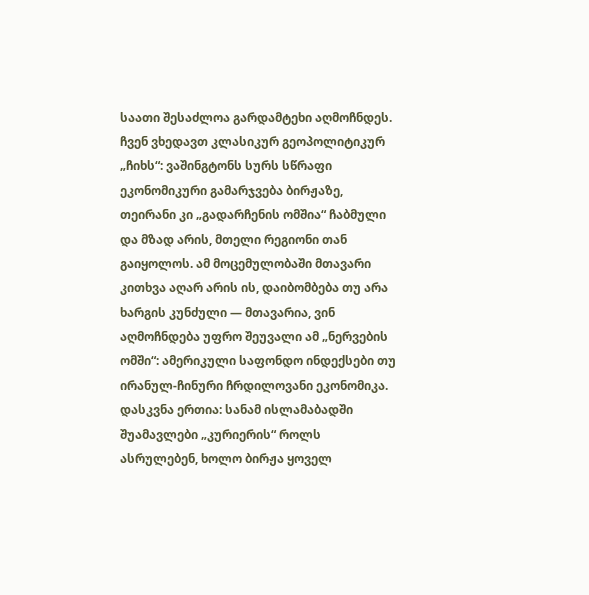საათი შესაძლოა გარდამტეხი აღმოჩნდეს. ჩვენ ვხედავთ კლასიკურ გეოპოლიტიკურ „ჩიხს“: ვაშინგტონს სურს სწრაფი ეკონომიკური გამარჯვება ბირჟაზე, თეირანი კი „გადარჩენის ომშია“ ჩაბმული და მზად არის, მთელი რეგიონი თან გაიყოლოს. ამ მოცემულობაში მთავარი კითხვა აღარ არის ის, დაიბომბება თუ არა ხარგის კუნძული — მთავარია, ვინ აღმოჩნდება უფრო შეუვალი ამ „ნერვების ომში“: ამერიკული საფონდო ინდექსები თუ ირანულ-ჩინური ჩრდილოვანი ეკონომიკა. დასკვნა ერთია: სანამ ისლამაბადში შუამავლები „კურიერის“ როლს ასრულებენ, ხოლო ბირჟა ყოველ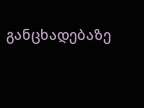განცხადებაზე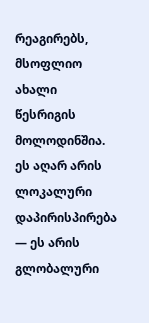რეაგირებს, მსოფლიო ახალი წესრიგის მოლოდინშია. ეს აღარ არის ლოკალური დაპირისპირება — ეს არის გლობალური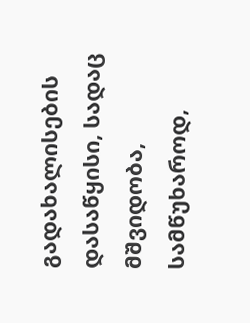გადახალისების დასაწყისი, სადაც მშვიდობა, სამწუხაროდ,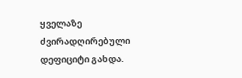ყველაზე ძვირადღირებული დეფიციტი გახდა.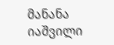მანანა იაშვილი